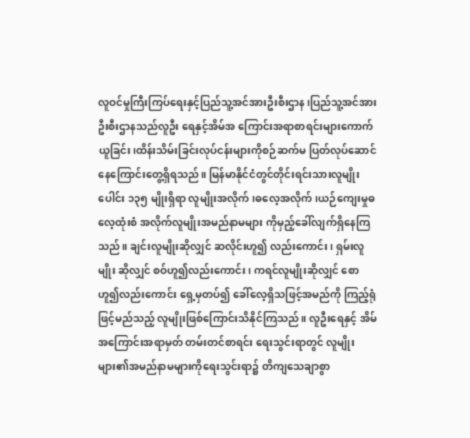လူဝင်မှုကြီးကြပ်ရေးနှင့်ပြည်သူ့အင်အားဦးစီးဌာန၊ပြည်သူ့အင်အားဦးစီးဌာနသည်လူဦး ရေနှင့်အိမ်အ ကြောင်းအရာစာရင်းများကောက်ယူခြင်း၊ထိန်းသိမ်းခြင်းလုပ်ငန်းများကိုစဉ်ဆက်မ ပြတ်လုပ်ဆောင်နေကြောင်းတွေ့ရှိရသည်။ မြန်မာနိုင်ငံတွင်တိုင်းရင်းသားလူမျိုးပေါင်း ၁၃၅ မျိုးရှိရာ လူမျိုးအလိုက်၊ဓလေ့အလိုက်၊ယဉ်ကျေးမှုဓလေ့ထုံးစံ အလိုက်လူမျိုးအမည်နာမများ ကိုမှည့်ခေါ်လျက်ရှိနေကြသည်။ ချင်းလူမျိုးဆိုလျှင် ဆလိုင်းဟူ၍ လည်းကောင်း၊ ရှမ်းလူမျိုး ဆိုလျှင် စဝ်ဟူ၍လည်းကောင်း၊ ကရင်လူမျိုးဆိုလျှင် စော ဟူ၍လည်းကောင်း ရှေ့မှတပ်၍ ခေါ်လေ့ရှိသဖြင့်အမည်ကို ကြည့်ရုံဖြင့်မည်သည့် လူမျိုးဖြစ်ကြောင်းသိနိုင်ကြသည်။ လူဦးရေနှင့် အိမ်အကြောင်းအရာမှတ် တမ်းတင်စာရင်း ရေးသွင်းရာတွင် လူမျိုးများ၏အမည်နာမများကိုရေးသွင်းရာ၌ တိကျသေချာစွာ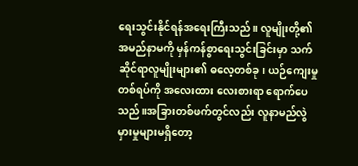ရေးသွင်းနိုင်ရန်အရေးကြီးသည်။ လူမျိုးတို့၏ အမည်နာမကို မှန်ကန်စွာရေးသွင်းခြင်းမှာ သက်ဆိုင်ရာလူမျိုးများ၏ ဓလေ့တစ်ခု၊ ယဉ်ကျေးမှုတစ်ရပ်ကို အလေးထား လေးစားရာ ရောက်ပေသည်။အခြားတစ်ဖက်တွင်လည်း လူနာမည်လွဲမှားမှုများမရှိတော့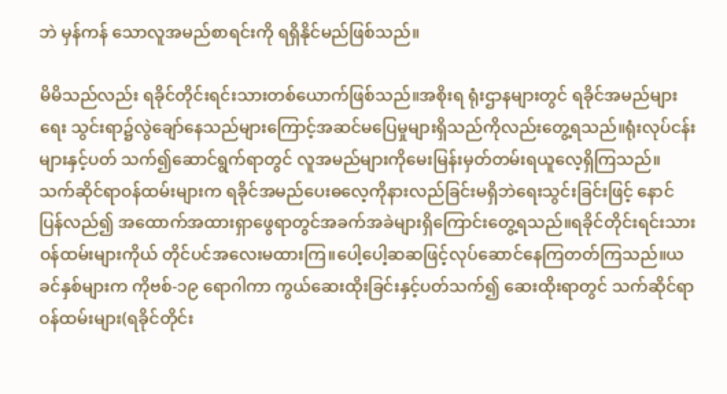ဘဲ မှန်ကန် သောလူအမည်စာရင်းကို ရရှိနိုင်မည်ဖြစ်သည်။

မိမိသည်လည်း ရခိုင်တိုင်းရင်းသားတစ်ယောက်ဖြစ်သည်။အစိုးရ ရုံးဌာနများတွင် ရခိုင်အမည်များရေး သွင်းရာ၌လွဲချော်နေသည်များကြောင့်အဆင်မပြေမှုများရှိသည်ကိုလည်းတွေ့ရသည်။ရုံးလုပ်ငန်းများနှင့်ပတ် သက်၍ဆောင်ရွက်ရာတွင် လူအမည်များကိုမေးမြန်းမှတ်တမ်းရယူလေ့ရှိကြသည်။ သက်ဆိုင်ရာဝန်ထမ်းများက ရခိုင်အမည်ပေးဓလေ့ကိုနားလည်ခြင်းမရှိဘဲရေးသွင်းခြင်းဖြင့် နောင်ပြန်လည်၍ အထောက်အထားရှာဖွေရာတွင်အခက်အခဲများရှိကြောင်းတွေ့ရသည်။ရခိုင်တိုင်းရင်းသားဝန်ထမ်းများကိုယ် တိုင်ပင်အလေးမထားကြ။ပေါ့ပေါ့ဆဆဖြင့်လုပ်ဆောင်နေကြတတ်ကြသည်။ယခင်နှစ်များက ကိုဗစ်-၁၉ ရောဂါကာ ကွယ်ဆေးထိုးခြင်းနှင့်ပတ်သက်၍ ဆေးထိုးရာတွင် သက်ဆိုင်ရာဝန်ထမ်းများ(ရခိုင်တိုင်း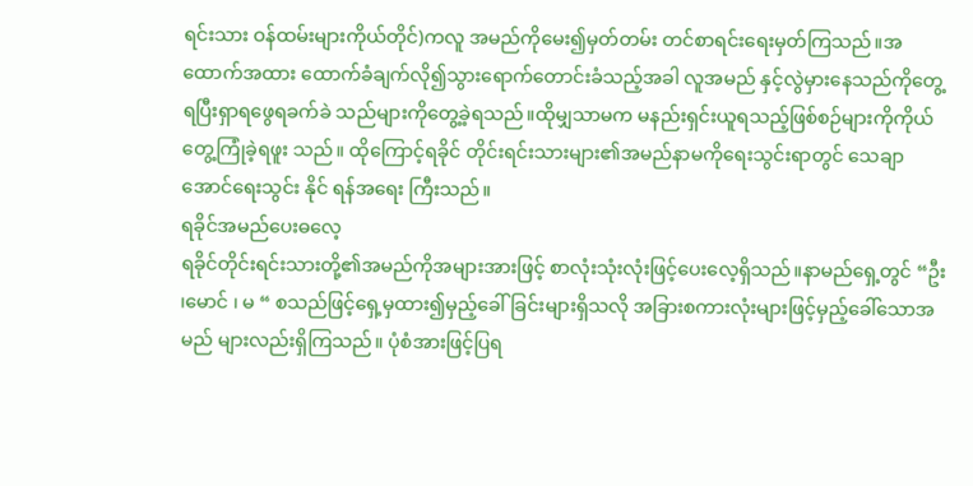ရင်းသား ဝန်ထမ်းများကိုယ်တိုင်)ကလူ အမည်ကိုမေး၍မှတ်တမ်း တင်စာရင်းရေးမှတ်ကြသည်။အထောက်အထား ထောက်ခံချက်လို၍သွားရောက်တောင်းခံသည့်အခါ လူအမည် နှင့်လွဲမှားနေသည်ကိုတွေ့ရပြီးရှာရဖွေရခက်ခဲ သည်များကိုတွေ့ခဲ့ရသည်။ထိုမျှသာမက မနည်းရှင်းယူရသည့်ဖြစ်စဉ်များကိုကိုယ်တွေ့ကြုံခဲ့ရဖူး သည်။ ထိုကြောင့်ရခိုင် တိုင်းရင်းသားများ၏အမည်နာမကိုရေးသွင်းရာတွင် သေချာအောင်ရေးသွင်း နိုင် ရန်အရေး ကြီးသည်။
ရခိုင်အမည်ပေးဓလေ့
ရခိုင်တိုင်းရင်းသားတို့၏အမည်ကိုအများအားဖြင့် စာလုံးသုံးလုံးဖြင့်ပေးလေ့ရှိသည်။နာမည်ရှေ့တွင် “ဦး ၊မောင် ၊ မ “ စသည်ဖြင့်ရှေ့မှထား၍မှည့်ခေါ်ခြင်းများရှိသလို အခြားစကားလုံးများဖြင့်မှည့်ခေါ်သောအမည် များလည်းရှိကြသည်။ ပုံစံအားဖြင့်ပြရ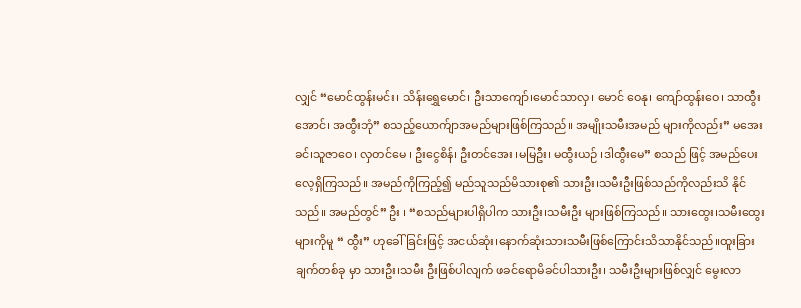လျှင် “မောင်ထွန်းမင်း၊ သိန်းရွှေမောင်၊ ဦးသာကျော်၊မောင်သာလှ၊ မောင် ဝေနု၊ ကျော်ထွန်းဝေ၊ သာထွီးအောင်၊ အထွီးဘုံ” စသည့်ယောက်ျာအမည်များဖြစ်ကြသည်။ အမျိုးသမီးအမည် များကိုလည်း” မအေးခင်၊သူဇာဝေ၊ လှတင်မေ ၊ ဦးငွေစိန်၊ ဦးတင်အေး ၊မမြဦး၊ မထွီးယဉ် ၊ဒါထွီးမေ” စသည် ဖြင့် အမည်ပေးလေ့ရှိကြသည်။ အမည်ကိုကြည့်၍ မည်သူသည်မိသားစု၏ သားဦး၊သမီးဦးဖြစ်သည်ကိုလည်းသိ နိုင်သည်။ အမည်တွင်” ဦး ၊ “စသည်များပါရှိပါက သားဦး၊သမီးဦး များဖြစ်ကြသည်။ သားထွေး၊သမီးထွေး များကိုမူ “ ထွီး” ဟုခေါ်ခြင်းဖြင့် အငယ်ဆုံး၊နောက်ဆုံးသားသမီးဖြစ်ကြောင်းသိသာနိုင်သည်။ထူးခြားချက်တစ်ခု မှာ သားဦး၊သမီး ဦးဖြစ်ပါလျက် ဖခင်ရောမိခင်ပါသားဦး၊ သမီးဦးများဖြစ်လျှင် မွေးလာ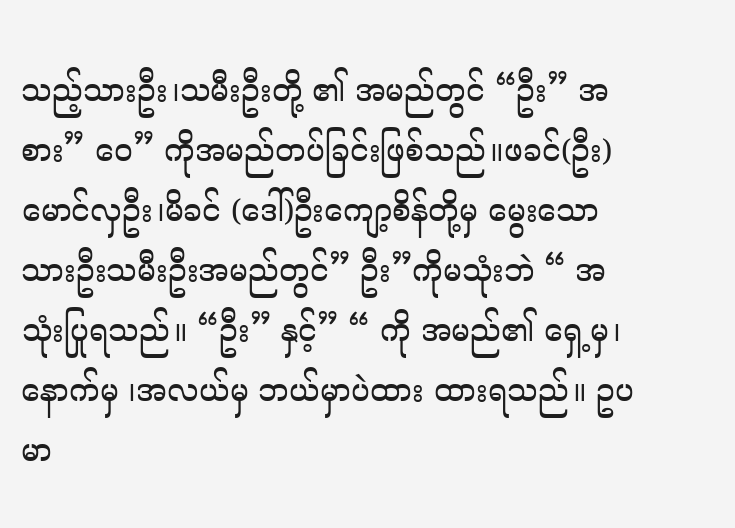သည့်သားဦး၊သမီးဦးတို့ ၏ အမည်တွင် “ဦး” အစား” ဝေ” ကိုအမည်တပ်ခြင်းဖြစ်သည်။ဖခင်(ဦး) မောင်လှဦး၊မိခင် (ဒေါ်)ဦးကျော့စိန်တို့မှ မွေးသော သားဦးသမီးဦးအမည်တွင်” ဦး”ကိုမသုံးဘဲ “ အသုံးပြုရသည်။ “ဦး” နှင့်” “ ကို အမည်၏ ရှေ့မှ၊နောက်မှ ၊အလယ်မှ ဘယ်မှာပဲထား ထားရသည်။ ဥပမာ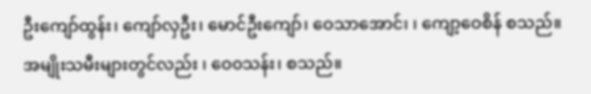ဦးကျော်ထွန်း၊ ကျော်လှဦး၊ မောင်ဦးကျော်၊ ဝေသာအောင်၊ ၊ ကျော့ဝေစိန် စသည်။အမျိုးသမီးများတွင်လည်း ၊ ဝေ၀သန်း၊ စသည်။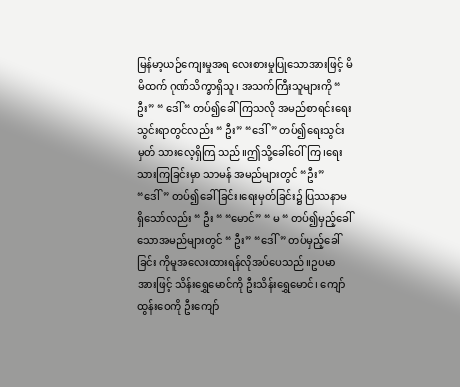မြန်မာ့ယဉ်ကျေးမှုအရ လေးစားမှုပြုသောအားဖြင့် မိမိထက် ဂုဏ်သိက္ခာရှိသူ၊ အသက်ကြီးသူများကို “ ဦး” “ ဒေါ် “ တပ်၍ခေါ်ကြသလို အမည်စာရင်းရေးသွင်းရာတွင်လည်း “ ဦး” “ဒေါ်” တပ်၍ရေးသွင်းမှတ် သားလေ့ရှိကြ သည်။ဤသို့ခေါ်ဝေါ်ကြ၊ရေးသားကြခြင်းမှာ သာမန် အမည်များတွင် “ဦး” “ဒေါ်” တပ်၍ခေါ် ခြင်း၊ရေးမှတ်ခြင်း၌ ပြဿနာမရှိသော်လည်း “ ဦး “ “မောင်” “ မ “ တပ်၍မှည့်ခေါ်သောအမည်များတွင် “ ဦး” “ဒေါ်” တပ်မှည့်ခေါ်ခြင်း ကိုမူအလေးထားရန်လိုအပ်ပေသည်။ဥပမာအားဖြင့် သိန်းရွှေမောင်ကို ဦးသိန်းရွှေမောင်၊ ကျော်ထွန်းဝေကို ဦးကျော်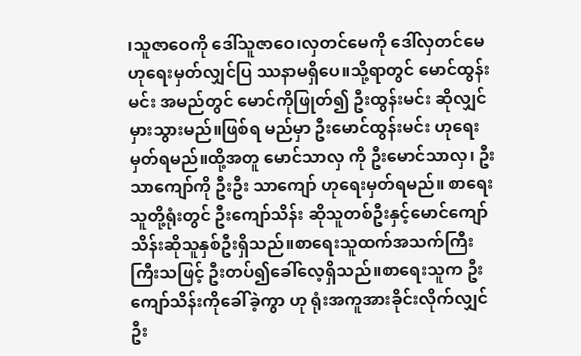၊သူဇာဝေကို ဒေါ်သူဇာဝေ၊လှတင်မေကို ဒေါ်လှတင်မေ ဟုရေးမှတ်လျှင်ပြ ဿနာမရှိပေ။သို့ရာတွင် မောင်ထွန်းမင်း အမည်တွင် မောင်ကိုဖြုတ်၍ ဦးထွန်းမင်း ဆိုလျှင်မှားသွားမည်။ဖြစ်ရ မည်မှာ ဦးမောင်ထွန်းမင်း ဟုရေးမှတ်ရမည်။ထို့အတူ မောင်သာလှ ကို ဦးမောင်သာလှ၊ ဦးသာကျော်ကို ဦးဦး သာကျော် ဟုရေးမှတ်ရမည်။ စာရေးသူတို့ရုံးတွင် ဦးကျော်သိန်း ဆိုသူတစ်ဦးနှင့်မောင်ကျော်သိန်းဆိုသူနှစ်ဦးရှိသည်။စာရေးသူထက်အသက်ကြီး ကြီးသဖြင့် ဦးတပ်၍ခေါ်လေ့ရှိသည်။စာရေးသူက ဦးကျော်သိန်းကိုခေါ်ခဲ့ကွာ ဟု ရုံးအကူအားခိုင်းလိုက်လျှင် ဦး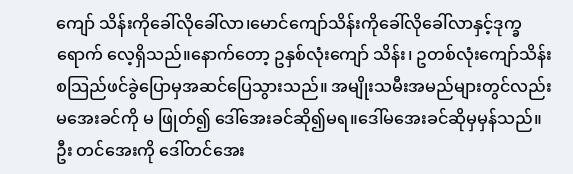ကျော် သိန်းကိုခေါ်လိုခေါ်လာ၊မောင်ကျော်သိန်းကိုခေါ်လိုခေါ်လာနှင့်ဒုက္ခရောက် လေ့ရှိသည်။နောက်တော့ ဥနှစ်လုံးကျော် သိန်း၊ ဥတစ်လုံးကျော်သိန်း စသြည်ဖင်ခွဲပြောမှအဆင်ပြေသွားသည်။ အမျိုးသမီးအမည်များတွင်လည်း မအေးခင်ကို မ ဖြုတ်၍ ဒေါ်အေးခင်ဆို၍မရ။ဒေါ်မအေးခင်ဆိုမှမှန်သည်။ ဦး တင်အေးကို ဒေါ်တင်အေး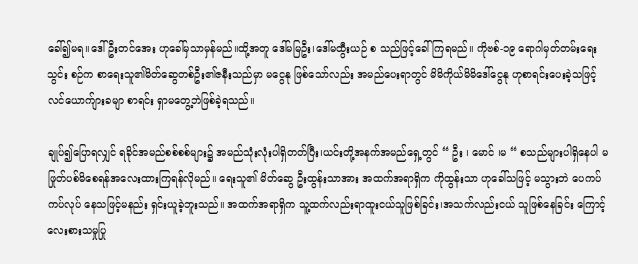ခေါ်၍မရ။ဒေါ်ဦးတင်အေး ဟုခေါ်မှသာမှန်မည်။ထို့အတူ ဒေါ်မမြဦး၊ဒေါ်မထွီးယဉ် စ သည်ဖြင့်ခေါ်ကြရမည်။ ကိုဗစ်-၁၉ ရောဂါမှတ်တမ်းရေးသွင်း စဉ်က စာရေးသူ၏မိတ်ဆွေတစ်ဦး၏ဇနီးသည်မှာ မငွေနု ဖြစ်သော်လည်း အမည်ပေးရာတွင် မိမိကိုယ်မိမိဒေါ်ငွေနု ဟုစာရင်းပေးခဲ့သဖြင့် လင်ယောက်ျားခမျာ စာရင်း ရှာမတွေ့ဘဲဖြစ်ခဲ့ရသည်။

ချုပ်၍ပြောရလျှင် ရခိုင်အမည်စစ်စစ်များ၌ အမည်သုံးလုံးပါရှိတတ်ပြီး၊ယင်းတို့အနက်အမည်ရှေ့တွင် “ ဦး ၊ မောင် ၊မ “ စသည်များပါရှိနေပါ မဖြုတ်ပစ်မိစေရန်အလေးထားကြရန်လိုမည်။ ရေးသူ၏ မိတ်ဆွေ ဦးထွန်းသာအား အထက်အရာရှိက ကိုထွန်းသာ ဟုခေါ်သဖြင့် မသွားဘဲ ပေကပ်ကပ်လုပ် နေသဖြင့်မနည်း ရှင်းယူခဲ့ဘူးသည်။ အထက်အရာရှိက သူ့ထက်လည်းရာထူးငယ်သူဖြစ်ခြင်း၊အသက်လည်းငယ် သူဖြစ်နေခြင်း ကြောင့်လေးစားသမှုပြု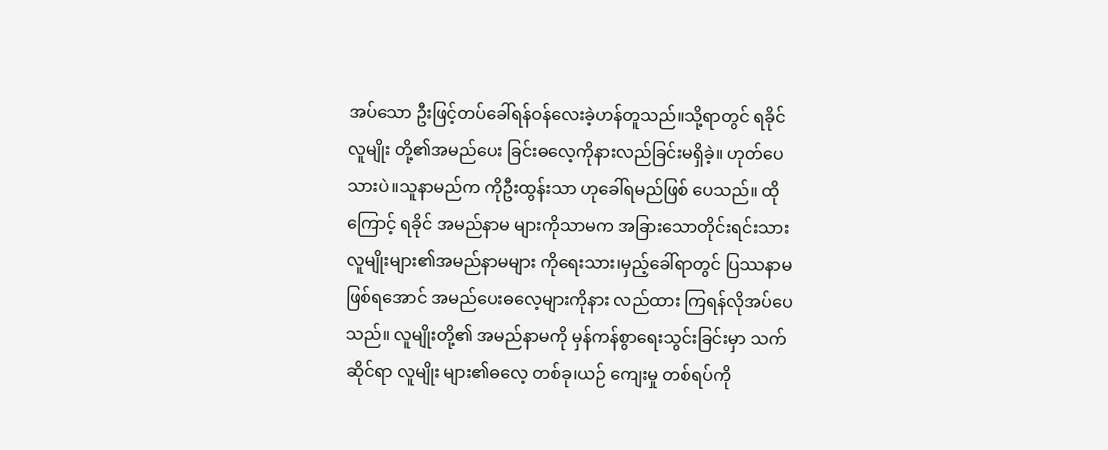အပ်သော ဦးဖြင့်တပ်ခေါ်ရန်ဝန်လေးခဲ့ဟန်တူသည်။သို့ရာတွင် ရခိုင်လူမျိုး တို့၏အမည်ပေး ခြင်းဓလေ့ကိုနားလည်ခြင်းမရှိခဲ့။ ဟုတ်ပေသားပဲ။သူနာမည်က ကိုဦးထွန်းသာ ဟုခေါ်ရမည်ဖြစ် ပေသည်။ ထိုကြောင့် ရခိုင် အမည်နာမ များကိုသာမက အခြားသောတိုင်းရင်းသားလူမျိုးများ၏အမည်နာမများ ကိုရေးသား၊မှည့်ခေါ်ရာတွင် ပြဿနာမဖြစ်ရအောင် အမည်ပေးဓလေ့များကိုနား လည်ထား ကြရန်လိုအပ်ပေသည်။ လူမျိုးတို့၏ အမည်နာမကို မှန်ကန်စွာရေးသွင်းခြင်းမှာ သက်ဆိုင်ရာ လူမျိုး များ၏ဓလေ့ တစ်ခု၊ယဉ် ကျေးမှု တစ်ရပ်ကို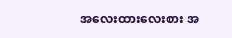အလေးထားလေးစား အ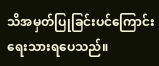သိအမှတ်ပြုခြင်းပင်ကြောင်းရေးသားရပေသည်။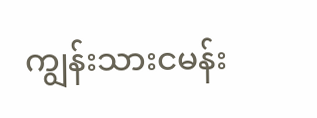ကျွန်းသားငမန်း